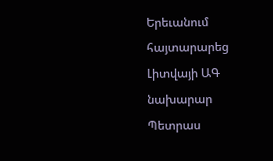Երեւանում հայտարարեց Լիտվայի ԱԳ նախարար Պետրաս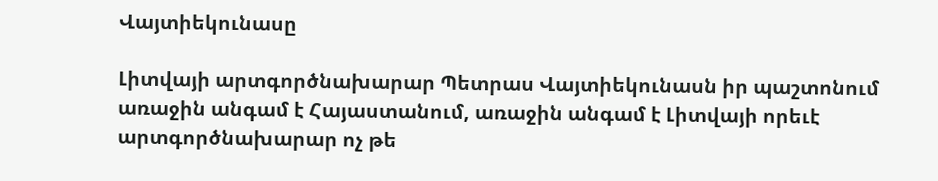Վայտիեկունասը

Լիտվայի արտգործնախարար Պետրաս Վայտիեկունասն իր պաշտոնում առաջին անգամ է Հայաստանում, առաջին անգամ է Լիտվայի որեւէ արտգործնախարար ոչ թե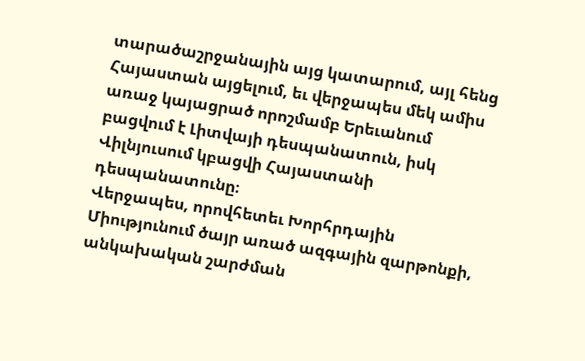տարածաշրջանային այց կատարում, այլ հենց Հայաստան այցելում, եւ վերջապես մեկ ամիս առաջ կայացրած որոշմամբ Երեւանում բացվում է Լիտվայի դեսպանատուն, իսկ Վիլնյուսում կբացվի Հայաստանի դեսպանատունը։
Վերջապես, որովհետեւ Խորհրդային Միությունում ծայր առած ազգային զարթոնքի, անկախական շարժման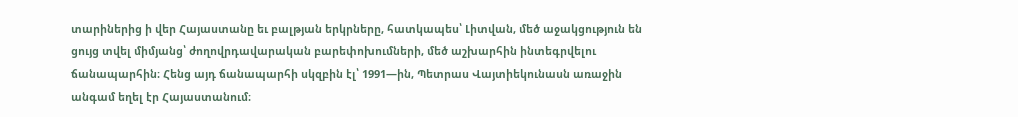տարիներից ի վեր Հայաստանը եւ բալթյան երկրները, հատկապես՝ Լիտվան, մեծ աջակցություն են ցույց տվել միմյանց՝ ժողովրդավարական բարեփոխումների, մեծ աշխարհին ինտեգրվելու ճանապարհին։ Հենց այդ ճանապարհի սկզբին էլ՝ 1991—ին, Պետրաս Վայտիեկունասն առաջին անգամ եղել էր Հայաստանում։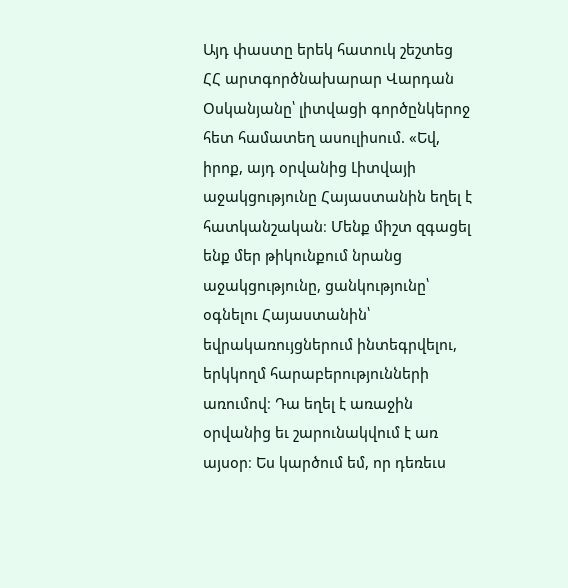Այդ փաստը երեկ հատուկ շեշտեց ՀՀ արտգործնախարար Վարդան Օսկանյանը՝ լիտվացի գործընկերոջ հետ համատեղ ասուլիսում. «Եվ, իրոք, այդ օրվանից Լիտվայի աջակցությունը Հայաստանին եղել է հատկանշական։ Մենք միշտ զգացել ենք մեր թիկունքում նրանց աջակցությունը, ցանկությունը՝ օգնելու Հայաստանին՝ եվրակառույցներում ինտեգրվելու, երկկողմ հարաբերությունների առումով։ Դա եղել է առաջին օրվանից եւ շարունակվում է առ այսօր։ Ես կարծում եմ, որ դեռեւս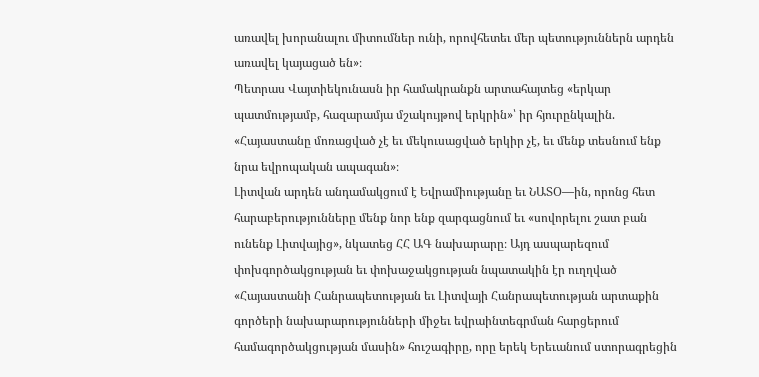առավել խորանալու միտումներ ունի, որովհետեւ մեր պետություններն արդեն առավել կայացած են»։
Պետրաս Վայտիեկունասն իր համակրանքն արտահայտեց «երկար պատմությամբ, հազարամյա մշակույթով երկրին»՝ իր հյուրընկալին. «Հայաստանը մոռացված չէ եւ մեկուսացված երկիր չէ, եւ մենք տեսնում ենք նրա եվրոպական ապագան»։
Լիտվան արդեն անդամակցում է Եվրամիությանը եւ ՆԱՏՕ—ին, որոնց հետ հարաբերությունները մենք նոր ենք զարգացնում եւ «սովորելու շատ բան ունենք Լիտվայից», նկատեց ՀՀ ԱԳ նախարարը։ Այդ ասպարեզում փոխգործակցության եւ փոխաջակցության նպատակին էր ուղղված «Հայաստանի Հանրապետության եւ Լիտվայի Հանրապետության արտաքին գործերի նախարարությունների միջեւ եվրաինտեգրման հարցերում համագործակցության մասին» հուշագիրը, որը երեկ Երեւանում ստորագրեցին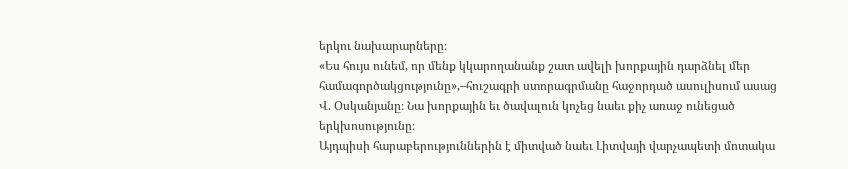երկու նախարարները։
«Ես հույս ունեմ, որ մենք կկարողանանք շատ ավելի խորքային դարձնել մեր համագործակցությունը»,–հուշագրի ստորագրմանը հաջորդած ասուլիսում ասաց Վ. Օսկանյանը։ Նա խորքային եւ ծավալուն կոչեց նաեւ քիչ առաջ ունեցած երկխոսությունը։
Այդպիսի հարաբերություններին է միտված նաեւ Լիտվայի վարչապետի մոտակա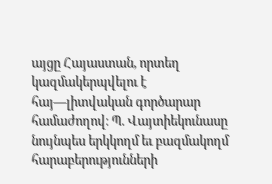այցը Հայաստան, որտեղ կազմակերպվելու է հայ—լիտվական գործարար համաժողով։ Պ. Վայտիեկունասը նույնպես երկկողմ եւ բազմակողմ հարաբերությունների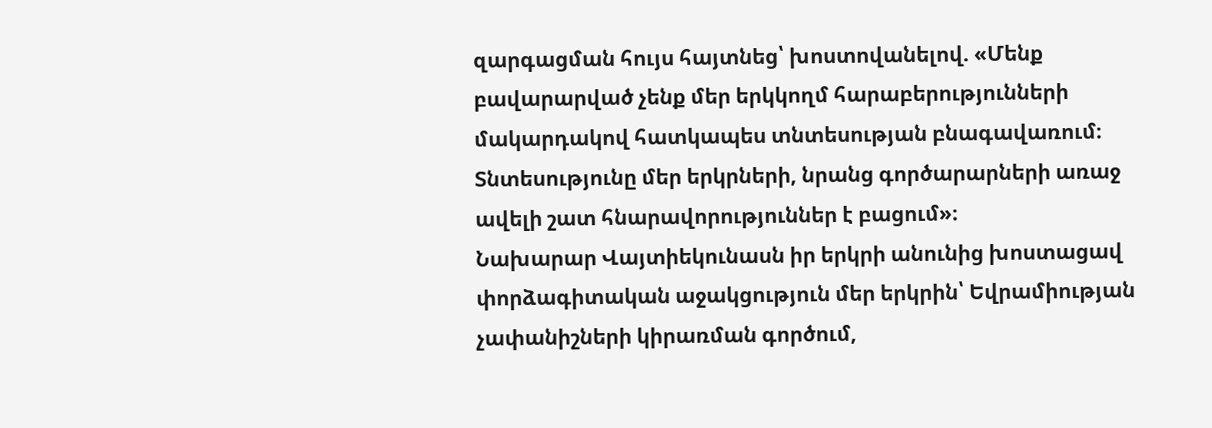զարգացման հույս հայտնեց՝ խոստովանելով. «Մենք բավարարված չենք մեր երկկողմ հարաբերությունների մակարդակով հատկապես տնտեսության բնագավառում։ Տնտեսությունը մեր երկրների, նրանց գործարարների առաջ ավելի շատ հնարավորություններ է բացում»։
Նախարար Վայտիեկունասն իր երկրի անունից խոստացավ փորձագիտական աջակցություն մեր երկրին՝ Եվրամիության չափանիշների կիրառման գործում,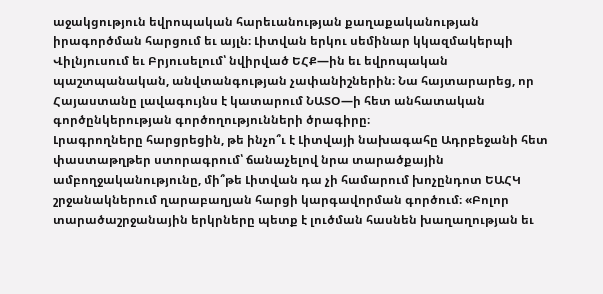աջակցություն եվրոպական հարեւանության քաղաքականության իրագործման հարցում եւ այլն։ Լիտվան երկու սեմինար կկազմակերպի Վիլնյուսում եւ Բրյուսելում՝ նվիրված ԵՀՔ—ին եւ եվրոպական պաշտպանական, անվտանգության չափանիշներին։ Նա հայտարարեց, որ Հայաստանը լավագույնս է կատարում ՆԱՏՕ—ի հետ անհատական գործընկերության գործողությունների ծրագիրը։
Լրագրողները հարցրեցին, թե ինչո՞ւ է Լիտվայի նախագահը Ադրբեջանի հետ փաստաթղթեր ստորագրում՝ ճանաչելով նրա տարածքային ամբողջականությունը, մի՞թե Լիտվան դա չի համարում խոչընդոտ ԵԱՀԿ շրջանակներում ղարաբաղյան հարցի կարգավորման գործում։ «Բոլոր տարածաշրջանային երկրները պետք է լուծման հասնեն խաղաղության եւ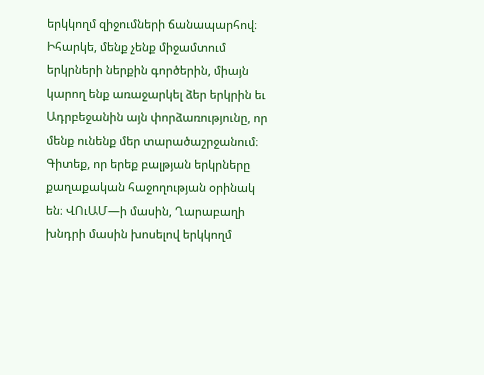երկկողմ զիջումների ճանապարհով։ Իհարկե, մենք չենք միջամտում երկրների ներքին գործերին, միայն կարող ենք առաջարկել ձեր երկրին եւ Ադրբեջանին այն փորձառությունը, որ մենք ունենք մեր տարածաշրջանում։ Գիտեք, որ երեք բալթյան երկրները քաղաքական հաջողության օրինակ են։ ՎՈւԱՄ—ի մասին, Ղարաբաղի խնդրի մասին խոսելով երկկողմ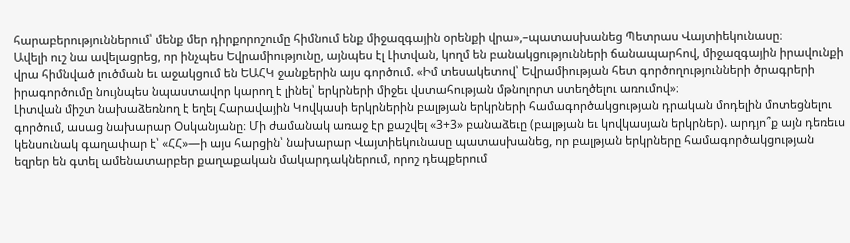հարաբերություններում՝ մենք մեր դիրքորոշումը հիմնում ենք միջազգային օրենքի վրա»,–պատասխանեց Պետրաս Վայտիեկունասը։
Ավելի ուշ նա ավելացրեց, որ ինչպես Եվրամիությունը, այնպես էլ Լիտվան, կողմ են բանակցությունների ճանապարհով, միջազգային իրավունքի վրա հիմնված լուծման եւ աջակցում են ԵԱՀԿ ջանքերին այս գործում. «Իմ տեսակետով՝ Եվրամիության հետ գործողությունների ծրագրերի իրագործումը նույնպես նպաստավոր կարող է լինել՝ երկրների միջեւ վստահության մթնոլորտ ստեղծելու առումով»։
Լիտվան միշտ նախաձեռնող է եղել Հարավային Կովկասի երկրներին բալթյան երկրների համագործակցության դրական մոդելին մոտեցնելու գործում, ասաց նախարար Օսկանյանը։ Մի ժամանակ առաջ էր քաշվել «3+3» բանաձեւը (բալթյան եւ կովկասյան երկրներ). արդյո՞ք այն դեռեւս կենսունակ գաղափար է՝ «ՀՀ»—ի այս հարցին՝ նախարար Վայտիեկունասը պատասխանեց, որ բալթյան երկրները համագործակցության եզրեր են գտել ամենատարբեր քաղաքական մակարդակներում, որոշ դեպքերում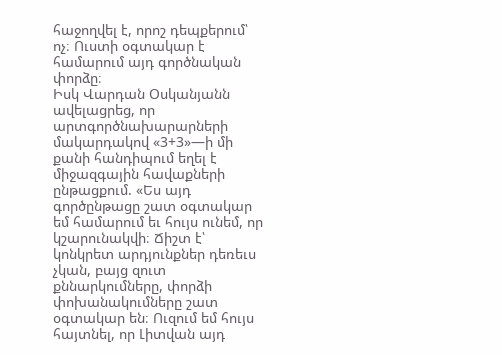հաջողվել է, որոշ դեպքերում՝ ոչ։ Ուստի օգտակար է համարում այդ գործնական փորձը։
Իսկ Վարդան Օսկանյանն ավելացրեց, որ արտգործնախարարների մակարդակով «3+3»—ի մի քանի հանդիպում եղել է միջազգային հավաքների ընթացքում. «Ես այդ գործընթացը շատ օգտակար եմ համարում եւ հույս ունեմ, որ կշարունակվի։ Ճիշտ է՝ կոնկրետ արդյունքներ դեռեւս չկան, բայց զուտ քննարկումները, փորձի փոխանակումները շատ օգտակար են։ Ուզում եմ հույս հայտնել, որ Լիտվան այդ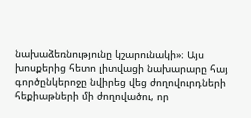նախաձեռնությունը կշարունակի»։ Այս խոսքերից հետո լիտվացի նախարարը հայ գործընկերոջը նվիրեց վեց ժողովուրդների հեքիաթների մի ժողովածու, որ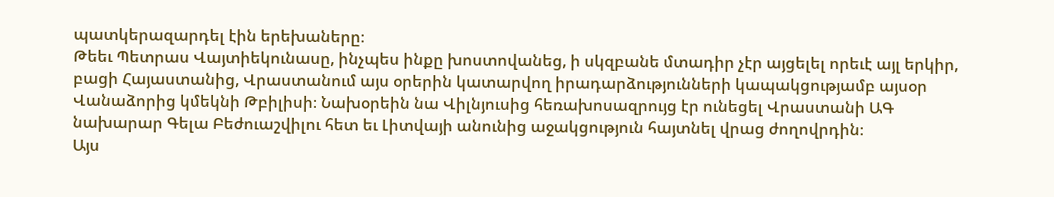պատկերազարդել էին երեխաները։
Թեեւ Պետրաս Վայտիեկունասը, ինչպես ինքը խոստովանեց, ի սկզբանե մտադիր չէր այցելել որեւէ այլ երկիր, բացի Հայաստանից, Վրաստանում այս օրերին կատարվող իրադարձությունների կապակցությամբ այսօր Վանաձորից կմեկնի Թբիլիսի։ Նախօրեին նա Վիլնյուսից հեռախոսազրույց էր ունեցել Վրաստանի ԱԳ նախարար Գելա Բեժուաշվիլու հետ եւ Լիտվայի անունից աջակցություն հայտնել վրաց ժողովրդին։
Այս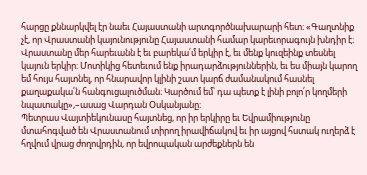հարցը քննարկվել էր նաեւ Հայաստանի արտգործնախարարի հետ։ «Գաղտնիք չէ, որ Վրաստանի կայունությունը Հայաստանի համար կարեւորագույն խնդիր է։ Վրաստանը մեր հարեւանն է եւ բարեկա՛մ երկիր է, եւ մենք կուզեինք տեսնել կայուն երկիր։ Մոտիկից հետեւում ենք իրադարձություններին, եւ ես միայն կարող եմ հույս հայտնել, որ հնարավոր կլինի շատ կարճ ժամանակում հասնել քաղաքակա՛ն հանգուցալուծման։ Կարծում եմ՝ դա պետք է լինի բոլո՛ր կողմերի նպատակը»,–ասաց Վարդան Օսկանյանը։
Պետրաս Վայտիեկունասը հայտնեց, որ իր երկիրը եւ Եվրամիությունը մտահոգված են Վրաստանում տիրող իրավիճակով եւ իր այցով հստակ ուղերձ է հղվում վրաց ժողովրդին, որ եվրոպական արժեքներն են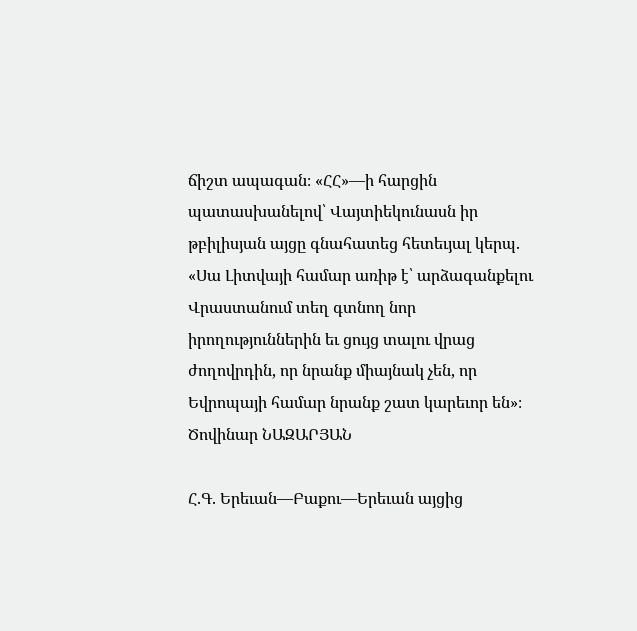ճիշտ ապագան։ «ՀՀ»—ի հարցին պատասխանելով՝ Վայտիեկունասն իր թբիլիսյան այցը գնահատեց հետեւյալ կերպ. «Սա Լիտվայի համար առիթ է՝ արձագանքելու Վրաստանում տեղ գտնող նոր իրողություններին եւ ցույց տալու վրաց ժողովրդին, որ նրանք միայնակ չեն, որ Եվրոպայի համար նրանք շատ կարեւոր են»։
Ծովինար ՆԱԶԱՐՅԱՆ

Հ.Գ. Երեւան—Բաքու—Երեւան այցից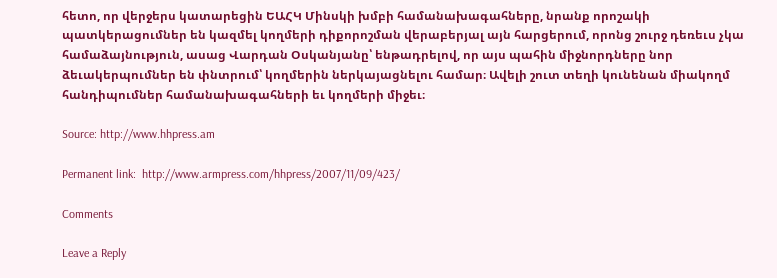հետո, որ վերջերս կատարեցին ԵԱՀԿ Մինսկի խմբի համանախագահները, նրանք որոշակի պատկերացումներ են կազմել կողմերի դիքորոշման վերաբերյալ այն հարցերում, որոնց շուրջ դեռեւս չկա համաձայնություն, ասաց Վարդան Օսկանյանը՝ ենթադրելով, որ այս պահին միջնորդները նոր ձեւակերպումներ են փնտրում՝ կողմերին ներկայացնելու համար։ Ավելի շուտ տեղի կունենան միակողմ հանդիպումներ համանախագահների եւ կողմերի միջեւ։

Source: http://www.hhpress.am

Permanent link:  http://www.armpress.com/hhpress/2007/11/09/423/

Comments

Leave a Reply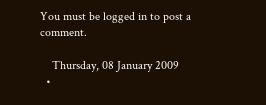You must be logged in to post a comment.

    Thursday, 08 January 2009
  •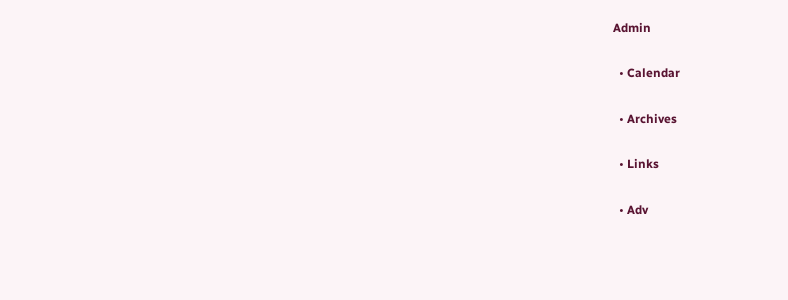Admin

  • Calendar

  • Archives

  • Links

  • Adv